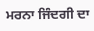ਮਰਨਾ ਜਿੰਦਗੀ ਦਾ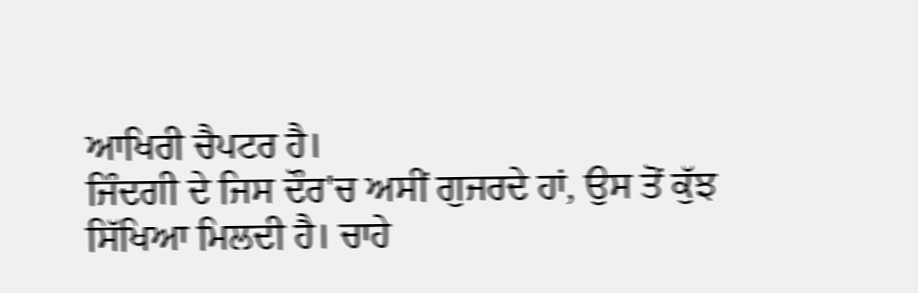ਆਖਿਰੀ ਚੈਪਟਰ ਹੈ।
ਜਿੰਦਗੀ ਦੇ ਜਿਸ ਦੌਰ'ਚ ਅਸੀਂ ਗੁਜਰਦੇ ਹਾਂ, ਉਸ ਤੋਂ ਕੁੱਝ ਸਿੱਖਿਆ ਮਿਲਦੀ ਹੈ। ਚਾਹੇ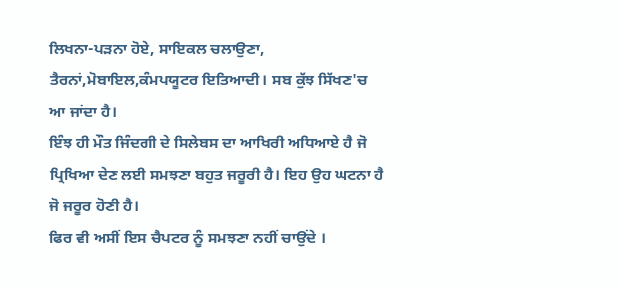ਲਿਖਨਾ-ਪੜਨਾ ਹੋਏ, ਸਾਇਕਲ ਚਲਾਉਣਾ, ਤੈਰਨਾਂ,ਮੋਬਾਇਲ,ਕੰਮਪਯੂਟਰ ਇਤਿਆਦੀ। ਸਬ ਕੁੱਝ ਸਿੱਖਣ'ਚ ਆ ਜਾਂਦਾ ਹੈ।
ਇੰਝ ਹੀ ਮੌਤ ਜਿੰਦਗੀ ਦੇ ਸਿਲੇਬਸ ਦਾ ਆਖਿਰੀ ਅਧਿਆਏ ਹੈ ਜੋ ਪ੍ਰਿਖਿਆ ਦੇਣ ਲਈ ਸਮਝਣਾ ਬਹੁਤ ਜਰੂਰੀ ਹੈ। ਇਹ ਉਹ ਘਟਨਾ ਹੈ ਜੋ ਜਰੂਰ ਹੋਣੀ ਹੈ।
ਫਿਰ ਵੀ ਅਸੀਂ ਇਸ ਚੈਪਟਰ ਨੂੰ ਸਮਝਣਾ ਨਹੀਂ ਚਾਉਂਦੇ ।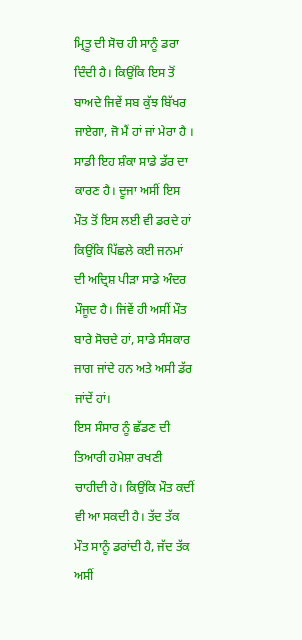ਮ੍ਰਿਤੂ ਦੀ ਸੋਚ ਹੀ ਸਾਨੂੰ ਡਰਾ ਦਿੰਦੀ ਹੈ। ਕਿਉਂਕਿ ਇਸ ਤੋਂ ਬਾਅਦੇ ਜਿਵੇਂ ਸਬ ਕੁੱਝ ਬਿੱਖਰ ਜਾਏਗਾ, ਜੋ ਮੈਂ ਹਾਂ ਜਾਂ ਮੇਰਾ ਹੈ । ਸਾਡੀ ਇਹ ਸ਼ੰਕਾ ਸਾਡੇ ਡੱਰ ਦਾ ਕਾਰਣ ਹੈ। ਦੂਜਾ ਅਸੀਂ ਇਸ ਮੌਤ ਤੋਂ ਇਸ ਲਈ ਵੀ ਡਰਦੇ ਹਾਂ ਕਿਉਂਕਿ ਪਿੱਛਲੇ ਕਈ ਜਨਮਾਂ ਦੀ ਅਦ੍ਰਿਸ਼ ਪੀੜਾ ਸਾਡੇ ਅੰਦਰ ਮੌਜੂਦ ਹੈ। ਜਿਂਵੇਂ ਹੀ ਅਸੀਂ ਮੌਤ ਬਾਰੇ ਸੋਚਦੇ ਹਾਂ, ਸਾਡੇ ਸੰਸਕਾਰ ਜਾਗ ਜਾਂਦੇ ਹਨ ਅਤੇ ਅਸੀ ਡੱਰ ਜਾਂਦੇਂ ਹਾਂ।
ਇਸ ਸੰਸਾਰ ਨੂੰ ਛੱਡਣ ਦੀ ਤਿਆਰੀ ਹਮੇਸ਼ਾ ਰਖਣੀ ਚਾਹੀਦੀ ਹੇ। ਕਿਉਂਕਿ ਮੌਤ ਕਦੀਂ ਵੀ ਆ ਸਕਦੀ ਹੈ। ਤੱਦ ਤੱਕ ਮੌਤ ਸਾਨੂੰ ਡਰਾਂਦੀ ਹੈ, ਜੱਦ ਤੱਕ ਅਸੀਂ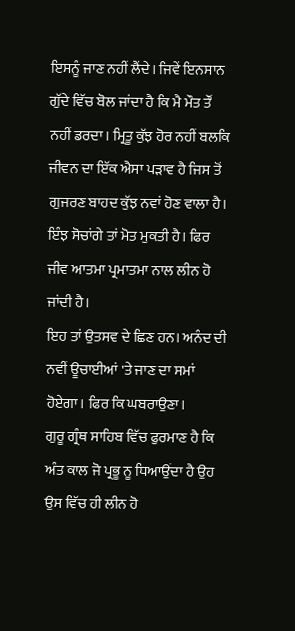ਇਸਨੂੰ ਜਾਣ ਨਹੀਂ ਲੈਂਦੇ। ਜਿਵੇਂ ਇਨਸਾਨ ਗੁੱਦੇ ਵਿੱਚ ਬੋਲ ਜਾਂਦਾ ਹੈ ਕਿ ਮੈ ਮੌਤ ਤੌਂ ਨਹੀਂ ਡਰਦਾ। ਮ੍ਰਿਤੂ ਕੁੱਝ ਹੋਰ ਨਹੀਂ ਬਲਕਿ ਜੀਵਨ ਦਾ ਇੱਕ ਐਸਾ ਪੜਾਵ ਹੈ ਜਿਸ ਤੋਂ ਗੁਜਰਣ ਬਾਹਦ ਕੁੱਝ ਨਵਾਂ ਹੋਣ ਵਾਲਾ ਹੈ। ਇੰਝ ਸੋਚਾਂਗੇ ਤਾਂ ਮੋਤ ਮੁਕਤੀ ਹੈ। ਫਿਰ ਜੀਵ ਆਤਮਾ ਪ੍ਰਮਾਤਮਾ ਨਾਲ ਲੀਨ ਹੋ ਜਾਂਦੀ ਹੈ।
ਇਹ ਤਾਂ ਉਤਸਵ ਦੇ ਛਿਣ ਹਨ। ਅਨੰਦ ਦੀ ਨਵੀਂ ਊਚਾਈਆਂ 'ਤੇ ਜਾਣ ਦਾ ਸਮਾਂ ਹੋਏਗਾ। ਫਿਰ ਕਿ ਘਬਰਾਉਣਾ।
ਗੁਰੂ ਗ੍ਰੰਥ ਸਾਹਿਬ ਵਿੱਚ ਫੁਰਮਾਣ ਹੈ ਕਿ ਅੰਤ ਕਾਲ ਜੋ ਪ੍ਰਭੂ ਨੂ ਧਿਆਉਂਦਾ ਹੈ ਉਹ ਉਸ ਵਿੱਚ ਹੀ ਲੀਨ ਹੋ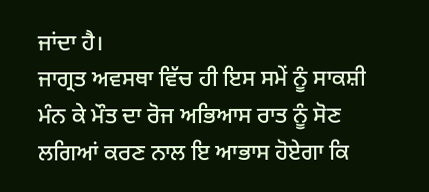ਜਾਂਦਾ ਹੈ।
ਜਾਗ੍ਰਤ ਅਵਸਥਾ ਵਿੱਚ ਹੀ ਇਸ ਸਮੇਂ ਨੂੰ ਸਾਕਸ਼ੀ ਮੰਨ ਕੇ ਮੌਤ ਦਾ ਰੋਜ ਅਭਿਆਸ ਰਾਤ ਨੂੰ ਸੋਣ ਲਗਿਆਂ ਕਰਣ ਨਾਲ ਇ ਆਭਾਸ ਹੋਏਗਾ ਕਿ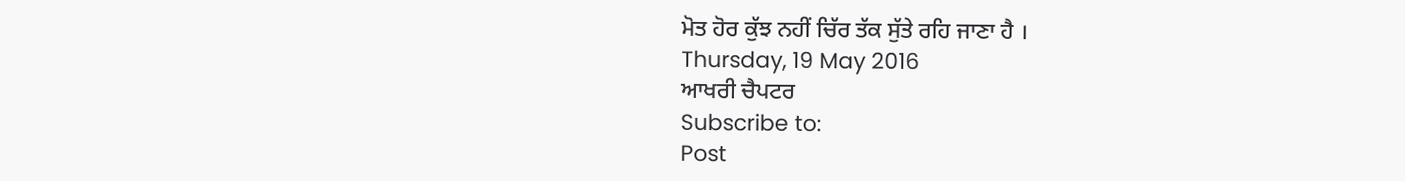ਮੋਤ ਹੋਰ ਕੁੱਝ ਨਹੀਂ ਚਿੱਰ ਤੱਕ ਸੁੱਤੇ ਰਹਿ ਜਾਣਾ ਹੈ ।
Thursday, 19 May 2016
ਆਖਰੀ ਚੈਪਟਰ
Subscribe to:
Post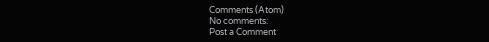Comments (Atom)
No comments:
Post a Comment